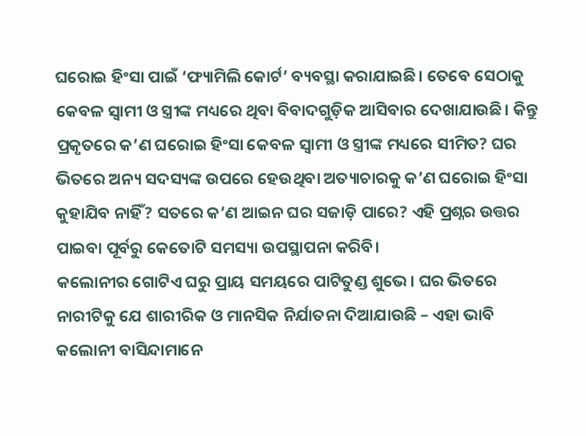ଘରୋଇ ହିଂସା ପାଇଁ ‘ଫ୍ୟାମିଲି କୋର୍ଟ’ ବ୍ୟବସ୍ଥା କରାଯାଇଛି। ତେବେ ସେଠାକୁ କେବଳ ସ୍ୱାମୀ ଓ ସ୍ତ୍ରୀଙ୍କ ମଧ୍ୟରେ ଥିବା ବିବାଦଗୁଡ଼ିକ ଆସିବାର ଦେଖାଯାଉଛି। କିନ୍ତୁ ପ୍ରକୃତରେ କ’ଣ ଘରୋଇ ହିଂସା କେବଳ ସ୍ୱାମୀ ଓ ସ୍ତ୍ରୀଙ୍କ ମଧ୍ୟରେ ସୀମିତ? ଘର ଭିତରେ ଅନ୍ୟ ସଦସ୍ୟଙ୍କ ଉପରେ ହେଉଥିବା ଅତ୍ୟାଚାରକୁ କ’ଣ ଘରୋଇ ହିଂସା କୁହାଯିବ ନାହିଁ? ସତରେ କ’ଣ ଆଇନ ଘର ସଜାଡ଼ି ପାରେ? ଏହି ପ୍ରଶ୍ନର ଉତ୍ତର ପାଇବା ପୂର୍ବରୁ କେତୋଟି ସମସ୍ୟା ଉପସ୍ଥାପନା କରିବି।
କଲୋନୀର ଗୋଟିଏ ଘରୁ ପ୍ରାୟ ସମୟରେ ପାଟିତୁଣ୍ଡ ଶୁଭେ। ଘର ଭିତରେ ନାରୀଟିକୁ ଯେ ଶାରୀରିକ ଓ ମାନସିକ ନିର୍ଯାତନା ଦିଆଯାଉଛି – ଏହା ଭାବି କଲୋନୀ ବାସିନ୍ଦାମାନେ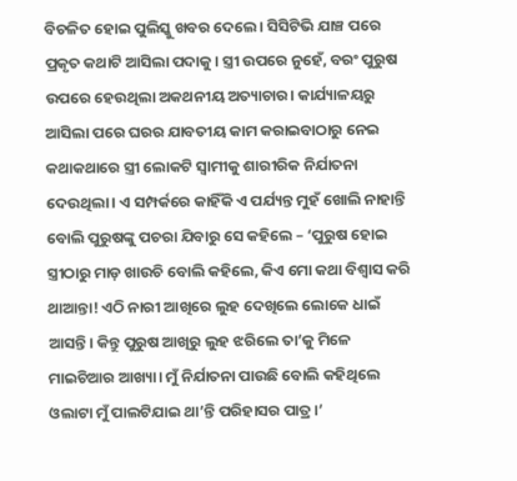ବିଚଳିତ ହୋଇ ପୁଲିସ୍କୁ ଖବର ଦେଲେ। ସିସିଟିଭି ଯାଞ୍ଚ ପରେ ପ୍ରକୃତ କଥାଟି ଆସିଲା ପଦାକୁ। ସ୍ତ୍ରୀ ଉପରେ ନୁହେଁ, ବରଂ ପୁରୁଷ ଉପରେ ହେଉଥିଲା ଅକଥନୀୟ ଅତ୍ୟାଚାର। କାର୍ଯ୍ୟାଳୟରୁ ଆସିଲା ପରେ ଘରର ଯାବତୀୟ କାମ କରାଇବାଠାରୁ ନେଇ କଥାକଥାରେ ସ୍ତ୍ରୀ ଲୋକଟି ସ୍ୱାମୀକୁ ଶାରୀରିକ ନିର୍ଯାତନା ଦେଉଥିଲା। ଏ ସମ୍ପର୍କରେ କାହିଁକି ଏ ପର୍ଯ୍ୟନ୍ତ ମୁହଁ ଖୋଲି ନାହାନ୍ତି ବୋଲି ପୁରୁଷଙ୍କୁ ପଚରା ଯିବାରୁ ସେ କହିଲେ – ‘ପୁରୁଷ ହୋଇ ସ୍ତ୍ରୀଠାରୁ ମାଡ଼ ଖାଉଚି ବୋଲି କହିଲେ, କିଏ ମୋ କଥା ବିଶ୍ୱାସ କରି ଥାଆନ୍ତା! ଏଠି ନାରୀ ଆଖିରେ ଲୁହ ଦେଖିଲେ ଲୋକେ ଧାଇଁ ଆସନ୍ତି। କିନ୍ତୁ ପୁରୁଷ ଆଖିରୁ ଲୁହ ଝରିଲେ ତା’କୁ ମିଳେ ମାଇଚିଆର ଆଖ୍ୟା। ମୁଁ ନିର୍ଯାତନା ପାଉଛି ବୋଲି କହିଥିଲେ ଓଲାଟା ମୁଁ ପାଲଟିଯାଇ ଥା’ନ୍ତି ପରିହାସର ପାତ୍ର।’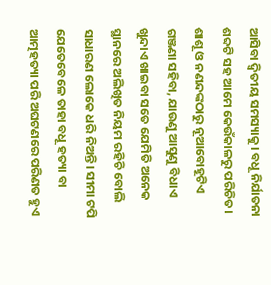ଆସିବା ଦ୍ୱିତୀୟ ସମସ୍ୟାକୁ। ବଧୂ ନିର୍ଯାତନା ଶବ୍ଦଟି ସହ ଆମେ କେଉଁକାଳରୁ ପରିଚିତ। ଶାଶୂ ଓ ନଣନ୍ଦଙ୍କଠାରୁ ନୂଆବୋହୂଟିଏ ଗଞ୍ଜଣା ସହିବା, ଯାଉଣୁ ଆସୁଣୁ ବିଧାଏ ଖୁନ୍ଦାଏ ଖାଇବା ସତେ ଯେମିତି ଅନେକ ସ୍ଥାନରେ ଅଲିଖିତ ନିୟମ ରହିଚି ବୋଲି ସାଧାରଣ ଲୋକେ ଧରି ନିଅନ୍ତି। ସୀମା ଟପି ଯେତେବେଳେ ତାହା ବଧୂ ହତ୍ୟା ବା ଆତ୍ମହତ୍ୟା ପରି ଅଘଟଣରେ ପରିଣତ ହୁଏ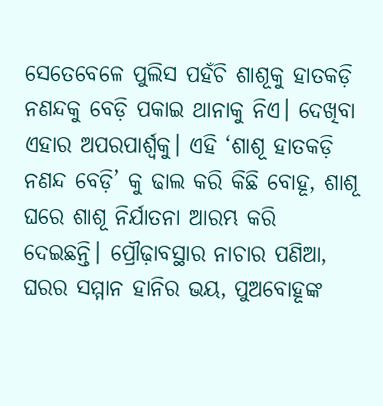ସେତେବେଳେ ପୁଲିସ ପହଁଚି ଶାଶୂକୁ ହାତକଡ଼ି ନଣନ୍ଦକୁ ବେଡ଼ି ପକାଇ ଥାନାକୁ ନିଏ। ଦେଖିବା ଏହାର ଅପରପାର୍ଶ୍ବକୁ। ଏହି ‘ଶାଶୂ ହାତକଡ଼ି ନଣନ୍ଦ ବେଡ଼ି’ କୁ ଢାଲ କରି କିଛି ବୋହୂ, ଶାଶୂ ଘରେ ଶାଶୂ ନିର୍ଯାତନା ଆରମ୍ଭ କରି ଦେଇଛନ୍ତି। ପ୍ରୌଢ଼ାବସ୍ଥାର ନାଚାର ପଣିଆ, ଘରର ସମ୍ମାନ ହାନିର ଭୟ, ପୁଅବୋହୂଙ୍କ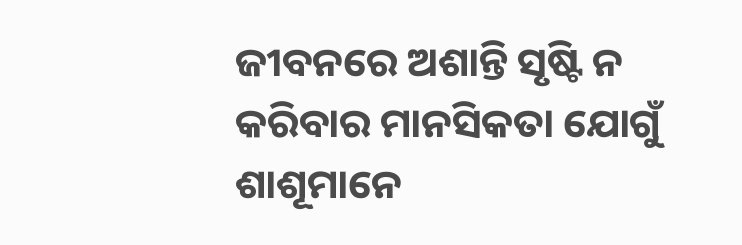ଜୀବନରେ ଅଶାନ୍ତି ସୃଷ୍ଟି ନ କରିବାର ମାନସିକତା ଯୋଗୁଁ ଶାଶୂମାନେ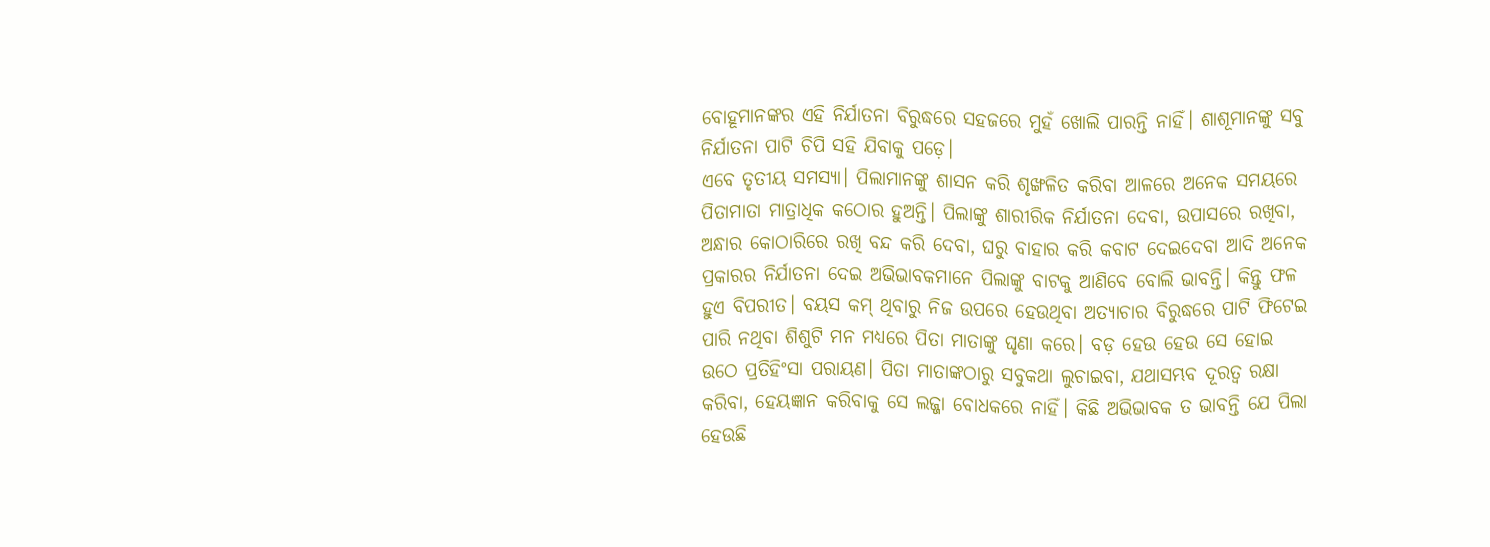ବୋହୂମାନଙ୍କର ଏହି ନିର୍ଯାତନା ବିରୁଦ୍ଧରେ ସହଜରେ ମୁହଁ ଖୋଲି ପାରନ୍ତି ନାହିଁ। ଶାଶୂମାନଙ୍କୁ ସବୁ ନିର୍ଯାତନା ପାଟି ଚିପି ସହି ଯିବାକୁ ପଡ଼େ।
ଏବେ ତୃତୀୟ ସମସ୍ୟା। ପିଲାମାନଙ୍କୁ ଶାସନ କରି ଶୃଙ୍ଖଳିତ କରିବା ଆଳରେ ଅନେକ ସମୟରେ ପିତାମାତା ମାତ୍ରାଧିକ କଠୋର ହୁଅନ୍ତି। ପିଲାଙ୍କୁ ଶାରୀରିକ ନିର୍ଯାତନା ଦେବା, ଉପାସରେ ରଖିବା, ଅନ୍ଧାର କୋଠାରିରେ ରଖି ବନ୍ଦ କରି ଦେବା, ଘରୁ ବାହାର କରି କବାଟ ଦେଇଦେବା ଆଦି ଅନେକ ପ୍ରକାରର ନିର୍ଯାତନା ଦେଇ ଅଭିଭାବକମାନେ ପିଲାଙ୍କୁ ବାଟକୁ ଆଣିବେ ବୋଲି ଭାବନ୍ତି। କିନ୍ତୁ ଫଳ ହୁଏ ବିପରୀତ। ବୟସ କମ୍ ଥିବାରୁ ନିଜ ଉପରେ ହେଉଥିବା ଅତ୍ୟାଚାର ବିରୁଦ୍ଧରେ ପାଟି ଫିଟେଇ ପାରି ନଥିବା ଶିଶୁଟି ମନ ମଧ୍ୟରେ ପିତା ମାତାଙ୍କୁ ଘୃଣା କରେ। ବଡ଼ ହେଉ ହେଉ ସେ ହୋଇ ଉଠେ ପ୍ରତିହିଂସା ପରାୟଣ। ପିତା ମାତାଙ୍କଠାରୁ ସବୁକଥା ଲୁଚାଇବା, ଯଥାସମ୍ଭବ ଦୂରତ୍ୱ ରକ୍ଷା କରିବା, ହେୟଜ୍ଞାନ କରିବାକୁ ସେ ଲଜ୍ଜା ବୋଧକରେ ନାହିଁ। କିଛି ଅଭିଭାବକ ତ ଭାବନ୍ତି ଯେ ପିଲା ହେଉଛି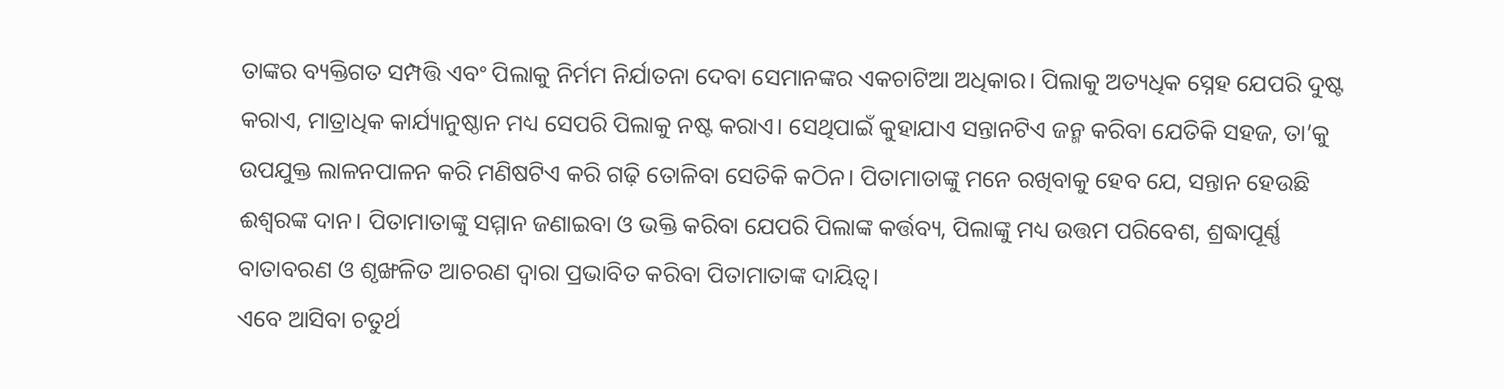ତାଙ୍କର ବ୍ୟକ୍ତିଗତ ସମ୍ପତ୍ତି ଏବଂ ପିଲାକୁ ନିର୍ମମ ନିର୍ଯାତନା ଦେବା ସେମାନଙ୍କର ଏକଚାଟିଆ ଅଧିକାର। ପିଲାକୁ ଅତ୍ୟଧିକ ସ୍ନେହ ଯେପରି ଦୁଷ୍ଟ କରାଏ, ମାତ୍ରାଧିକ କାର୍ଯ୍ୟାନୁଷ୍ଠାନ ମଧ୍ୟ ସେପରି ପିଲାକୁ ନଷ୍ଟ କରାଏ। ସେଥିପାଇଁ କୁହାଯାଏ ସନ୍ତାନଟିଏ ଜନ୍ମ କରିବା ଯେତିକି ସହଜ, ତା’କୁ ଉପଯୁକ୍ତ ଲାଳନପାଳନ କରି ମଣିଷଟିଏ କରି ଗଢ଼ି ତୋଳିବା ସେତିକି କଠିନ। ପିତାମାତାଙ୍କୁ ମନେ ରଖିବାକୁ ହେବ ଯେ, ସନ୍ତାନ ହେଉଛି ଈଶ୍ୱରଙ୍କ ଦାନ। ପିତାମାତାଙ୍କୁ ସମ୍ମାନ ଜଣାଇବା ଓ ଭକ୍ତି କରିବା ଯେପରି ପିଲାଙ୍କ କର୍ତ୍ତବ୍ୟ, ପିଲାଙ୍କୁ ମଧ୍ୟ ଉତ୍ତମ ପରିବେଶ, ଶ୍ରଦ୍ଧାପୂର୍ଣ୍ଣ ବାତାବରଣ ଓ ଶୃଙ୍ଖଳିତ ଆଚରଣ ଦ୍ୱାରା ପ୍ରଭାବିତ କରିବା ପିତାମାତାଙ୍କ ଦାୟିତ୍ୱ।
ଏବେ ଆସିବା ଚତୁର୍ଥ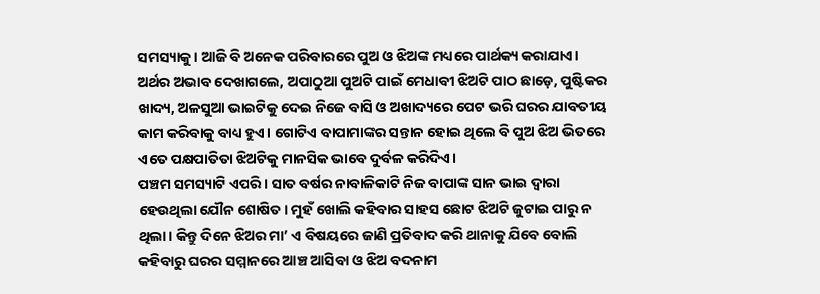ସମସ୍ୟାକୁ। ଆଜି ବି ଅନେକ ପରିବାରରେ ପୁଅ ଓ ଝିଅଙ୍କ ମଧ୍ୟରେ ପାର୍ଥକ୍ୟ କରାଯାଏ। ଅର୍ଥର ଅଭାବ ଦେଖାଗଲେ, ଅପାଠୁଆ ପୁଅଟି ପାଇଁ ମେଧାବୀ ଝିଅଟି ପାଠ ଛାଡ଼େ, ପୁଷ୍ଟିକର ଖାଦ୍ୟ, ଅଳସୁଆ ଭାଇଟିକୁ ଦେଇ ନିଜେ ବାସି ଓ ଅଖାଦ୍ୟରେ ପେଟ ଭରି ଘରର ଯାବତୀୟ କାମ କରିବାକୁ ବାଧ୍ୟ ହୁଏ। ଗୋଟିଏ ବାପାମାଙ୍କର ସନ୍ତାନ ହୋଇ ଥିଲେ ବି ପୁଅ ଝିଅ ଭିତରେ ଏତେ ପକ୍ଷପାତିତା ଝିଅଟିକୁ ମାନସିକ ଭାବେ ଦୁର୍ବଳ କରିଦିଏ।
ପଞ୍ଚମ ସମସ୍ୟାଟି ଏପରି। ସାତ ବର୍ଷର ନାବାଳିକାଟି ନିଜ ବାପାଙ୍କ ସାନ ଭାଇ ଦ୍ୱାରା ହେଉଥିଲା ଯୌନ ଶୋଷିତ। ମୁହଁ ଖୋଲି କହିବାର ସାହସ ଛୋଟ ଝିଅଟି ଜୁଟାଇ ପାରୁ ନ ଥିଲା। କିନ୍ତୁ ଦିନେ ଝିଅର ମା’ ଏ ବିଷୟରେ ଜାଣି ପ୍ରତିବାଦ କରି ଥାନାକୁ ଯିବେ ବୋଲି କହିବାରୁ ଘରର ସମ୍ମାନରେ ଆଞ୍ଚ ଆସିବା ଓ ଝିଅ ବଦନାମ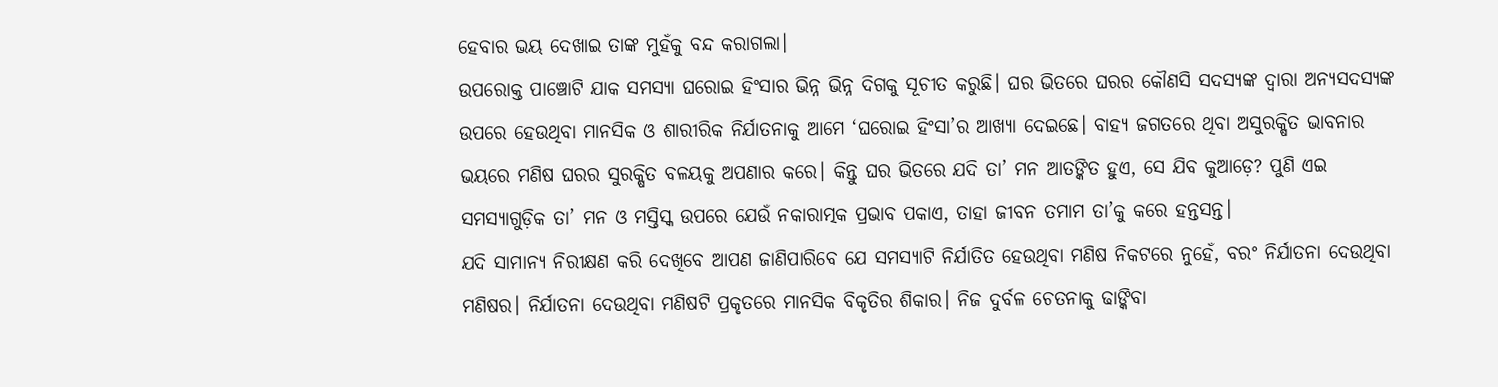ହେବାର ଭୟ ଦେଖାଇ ତାଙ୍କ ମୁହଁକୁ ବନ୍ଦ କରାଗଲା।
ଉପରୋକ୍ତ ପାଞ୍ଚୋଟି ଯାକ ସମସ୍ୟା ଘରୋଇ ହିଂସାର ଭିନ୍ନ ଭିନ୍ନ ଦିଗକୁ ସୂଚୀତ କରୁଛି। ଘର ଭିତରେ ଘରର କୌଣସି ସଦସ୍ୟଙ୍କ ଦ୍ୱାରା ଅନ୍ୟସଦସ୍ୟଙ୍କ ଉପରେ ହେଉଥିବା ମାନସିକ ଓ ଶାରୀରିକ ନିର୍ଯାତନାକୁ ଆମେ ‘ଘରୋଇ ହିଂସା’ର ଆଖ୍ୟା ଦେଇଛେ। ବାହ୍ୟ ଜଗତରେ ଥିବା ଅସୁରକ୍ଷିତ ଭାବନାର ଭୟରେ ମଣିଷ ଘରର ସୁରକ୍ଷିତ ବଳୟକୁ ଅପଣାର କରେ। କିନ୍ତୁ ଘର ଭିତରେ ଯଦି ତା’ ମନ ଆତଙ୍କିତ ହୁଏ, ସେ ଯିବ କୁଆଡ଼େ? ପୁଣି ଏଇ ସମସ୍ୟାଗୁଡ଼ିକ ତା’ ମନ ଓ ମସ୍ତିସ୍କ ଉପରେ ଯେଉଁ ନକାରାତ୍ମକ ପ୍ରଭାବ ପକାଏ, ତାହା ଜୀବନ ତମାମ ତା’କୁ କରେ ହନ୍ତସନ୍ତ।
ଯଦି ସାମାନ୍ୟ ନିରୀକ୍ଷଣ କରି ଦେଖିବେ ଆପଣ ଜାଣିପାରିବେ ଯେ ସମସ୍ୟାଟି ନିର୍ଯାତିତ ହେଉଥିବା ମଣିଷ ନିକଟରେ ନୁହେଁ, ବରଂ ନିର୍ଯାତନା ଦେଉଥିବା ମଣିଷର। ନିର୍ଯାତନା ଦେଉଥିବା ମଣିଷଟି ପ୍ରକୃତରେ ମାନସିକ ବିକୃତିର ଶିକାର। ନିଜ ଦୁର୍ବଳ ଚେତନାକୁ ଢାଙ୍କିବା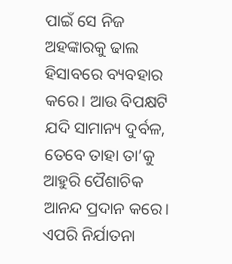ପାଇଁ ସେ ନିଜ ଅହଙ୍କାରକୁ ଢାଲ ହିସାବରେ ବ୍ୟବହାର କରେ। ଆଉ ବିପକ୍ଷଟି ଯଦି ସାମାନ୍ୟ ଦୁର୍ବଳ, ତେବେ ତାହା ତା’କୁ ଆହୁରି ପୈଶାଚିକ ଆନନ୍ଦ ପ୍ରଦାନ କରେ। ଏପରି ନିର୍ଯାତନା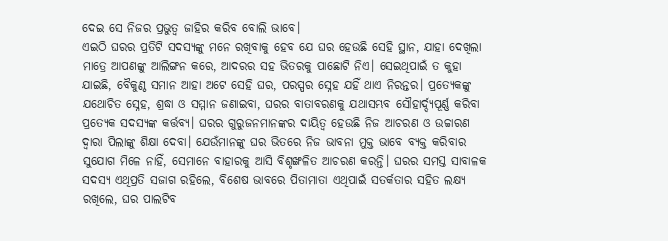ଦେଇ ସେ ନିଜର ପ୍ରଭୁତ୍ୱ ଜାହିର କରିବ ବୋଲି ଭାବେ।
ଏଇଠି ଘରର ପ୍ରତିଟି ସଦସ୍ୟଙ୍କୁ ମନେ ରଖିବାକୁ ହେବ ଯେ ଘର ହେଉଛି ସେହି ସ୍ଥାନ, ଯାହା ଦେଖିଲା ମାତ୍ରେ ଆପଣଙ୍କୁ ଆଲିଙ୍ଗନ କରେ, ଆଦରର ସହ ଭିତରକୁ ପାଛୋଟି ନିଏ। ସେଇଥିପାଇଁ ତ କୁହା ଯାଇଛି, ବୈକୁଣ୍ଠ ସମାନ ଆହା ଅଟେ ସେହି ଘର, ପରସ୍ପର ସ୍ନେହ ଯହିଁ ଥାଏ ନିରନ୍ତର। ପ୍ରତ୍ୟେକଙ୍କୁ ଯଥୋଚିତ ସ୍ନେହ, ଶ୍ରଦ୍ଧା ଓ ସମ୍ମାନ ଜଣାଇବା, ଘରର ବାତାବରଣକୁ ଯଥାସମ୍ଭବ ସୌହାର୍ଦ୍ଦ୍ୟପୂର୍ଣ୍ଣ କରିବା ପ୍ରତ୍ୟେକ ସଦସ୍ୟଙ୍କ କର୍ତ୍ତବ୍ୟ। ଘରର ଗୁରୁଜନମାନଙ୍କର ଦାୟିତ୍ୱ ହେଉଛି ନିଜ ଆଚରଣ ଓ ଉଚ୍ଚାରଣ ଦ୍ୱାରା ପିଲାଙ୍କୁ ଶିକ୍ଷା ଦେବା। ଯେଉଁମାନଙ୍କୁ ଘର ଭିତରେ ନିଜ ଭାବନା ମୁକ୍ତ ଭାବେ ବ୍ୟକ୍ତ କରିବାର ସୁଯୋଗ ମିଳେ ନାହିଁ, ସେମାନେ ବାହାରକୁ ଆସି ବିଶୃଙ୍ଖଳିତ ଆଚରଣ କରନ୍ତି। ଘରର ସମସ୍ତ ସାବାଳକ ସଦସ୍ୟ ଏଥିପ୍ରତି ସଜାଗ ରହିଲେ, ବିଶେଷ ଭାବରେ ପିତାମାତା ଏଥିପାଇଁ ସତର୍କତାର ସହିତ ଲକ୍ଷ୍ୟ ରଖିଲେ, ଘର ପାଲଟିବ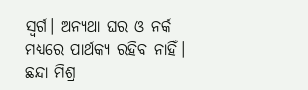ସ୍ୱର୍ଗ। ଅନ୍ୟଥା ଘର ଓ ନର୍କ ମଧ୍ୟରେ ପାର୍ଥକ୍ୟ ରହିବ ନାହିଁ।
ଛନ୍ଦା ମିଶ୍ର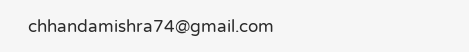chhandamishra74@gmail.com